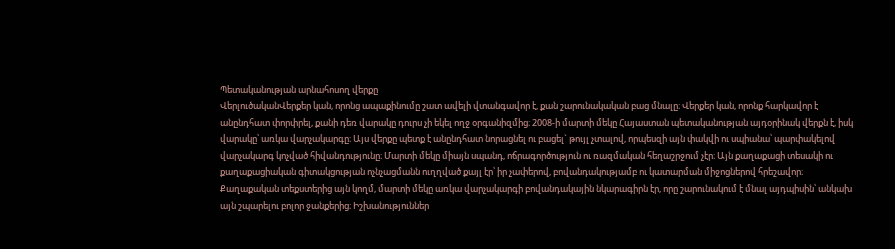Պետականության արնահոսող վերքը
ՎերլուծականՎերքեր կան, որոնց ապաքինումը շատ ավելի վտանգավոր է, քան շարունակական բաց մնալը։ Վերքեր կան, որոնք հարկավոր է անընդհատ փորփրել, քանի դեռ վարակը դուրս չի եկել ողջ օրգանիզմից։ 2008-ի մարտի մեկը Հայաստան պետականության այդօրինակ վերքն է, իսկ վարակը՝ առկա վարչակարգը։ Այս վերքը պետք է անընդհատ նորացնել ու բացել` թույլ չտալով, որպեսզի այն փակվի ու սպիանա՝ պարփակելով վարչակարգ կոչված հիվանդությունը։ Մարտի մեկը միայն սպանդ, ոճրագործություն ու ռազմական հեղաշրջում չէր։ Այն քաղաքացի տեսակի ու քաղաքացիական գիտակցության ոչնչացմանն ուղղված քայլ էր՝ իր չափերով, բովանդակությամբ ու կատարման միջոցներով հրեշավոր։
Քաղաքական տեքստերից այն կողմ, մարտի մեկը առկա վարչակարգի բովանդակային նկարագիրն էր, որը շարունակում է մնալ այդպիսին՝ անկախ այն շպարելու բոլոր ջանքերից։ Իշխանություններ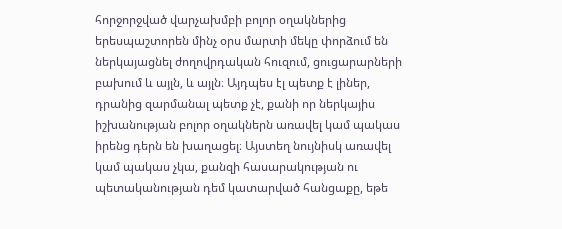հորջորջված վարչախմբի բոլոր օղակներից երեսպաշտորեն մինչ օրս մարտի մեկը փորձում են ներկայացնել ժողովրդական հուզում, ցուցարարների բախում և այլն, և այլն։ Այդպես էլ պետք է լիներ, դրանից զարմանալ պետք չէ, քանի որ ներկայիս իշխանության բոլոր օղակներն առավել կամ պակաս իրենց դերն են խաղացել։ Այստեղ նույնիսկ առավել կամ պակաս չկա, քանզի հասարակության ու պետականության դեմ կատարված հանցաքը, եթե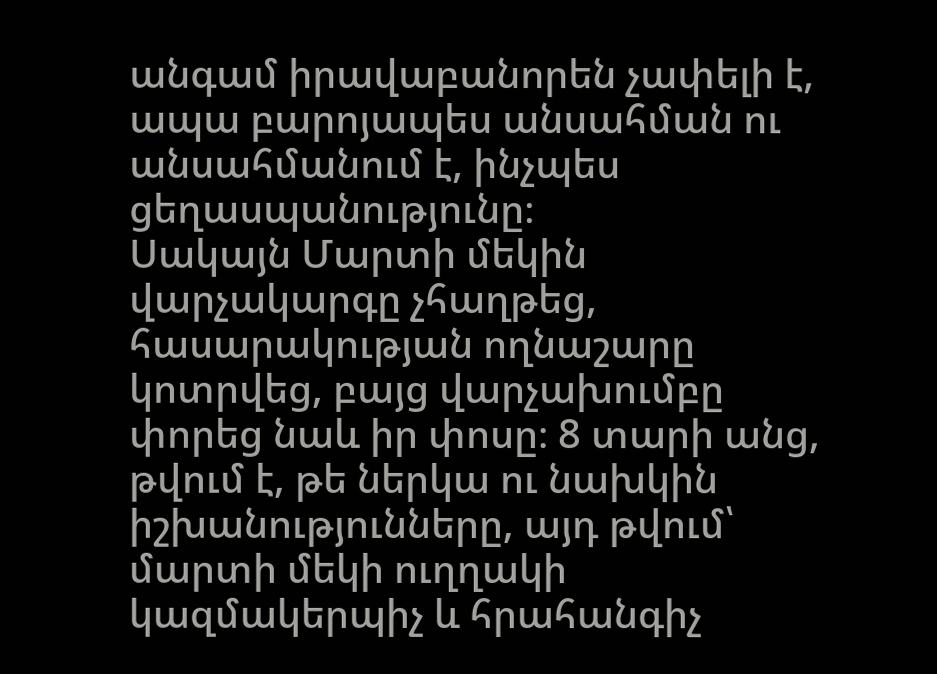անգամ իրավաբանորեն չափելի է, ապա բարոյապես անսահման ու անսահմանում է, ինչպես ցեղասպանությունը։
Սակայն Մարտի մեկին վարչակարգը չհաղթեց, հասարակության ողնաշարը կոտրվեց, բայց վարչախումբը փորեց նաև իր փոսը։ 8 տարի անց, թվում է, թե ներկա ու նախկին իշխանությունները, այդ թվում՝ մարտի մեկի ուղղակի կազմակերպիչ և հրահանգիչ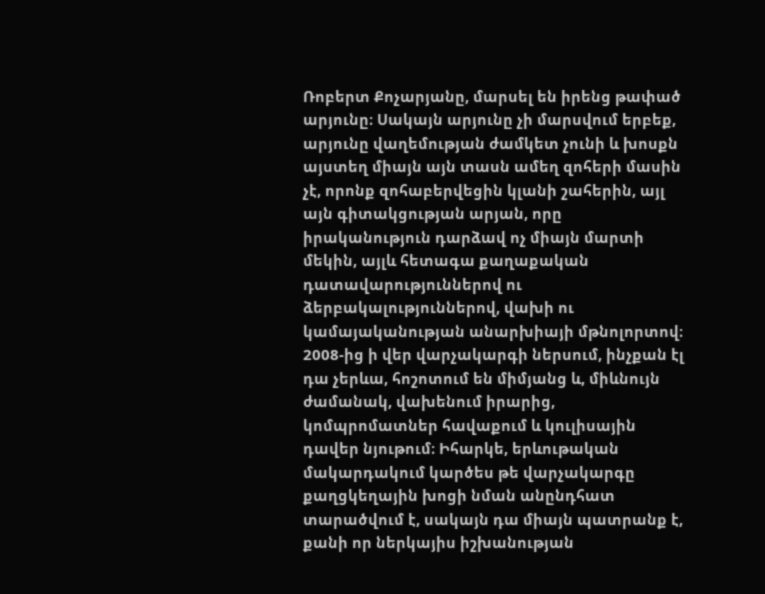Ռոբերտ Քոչարյանը, մարսել են իրենց թափած արյունը։ Սակայն արյունը չի մարսվում երբեք, արյունը վաղեմության ժամկետ չունի և խոսքն այստեղ միայն այն տասն ամեղ զոհերի մասին չէ, որոնք զոհաբերվեցին կլանի շահերին, այլ այն գիտակցության արյան, որը իրականություն դարձավ ոչ միայն մարտի մեկին, այլև հետագա քաղաքական դատավարություններով ու ձերբակալություններով, վախի ու կամայականության անարխիայի մթնոլորտով։ 2008-ից ի վեր վարչակարգի ներսում, ինչքան էլ դա չերևա, հոշոտում են միմյանց և, միևնույն ժամանակ, վախենում իրարից, կոմպրոմատներ հավաքում և կուլիսային դավեր նյութում։ Իհարկե, երևութական մակարդակում կարծես թե վարչակարգը քաղցկեղային խոցի նման անընդհատ տարածվում է, սակայն դա միայն պատրանք է, քանի որ ներկայիս իշխանության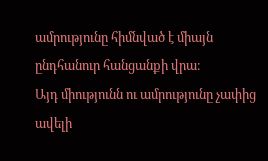ամրությունը հիմնված է միայն ընդհանուր հանցանքի վրա։
Այդ միությունն ու ամրությունը չափից ավելի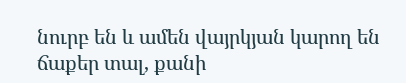նուրբ են և ամեն վայրկյան կարող են ճաքեր տալ, քանի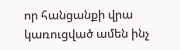որ հանցանքի վրա կառուցված ամեն ինչ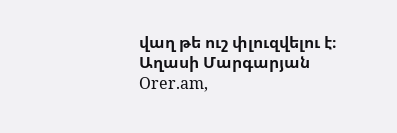վաղ թե ուշ փլուզվելու է։
Աղասի Մարգարյան
Orer.am,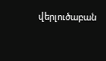վերլուծաբան